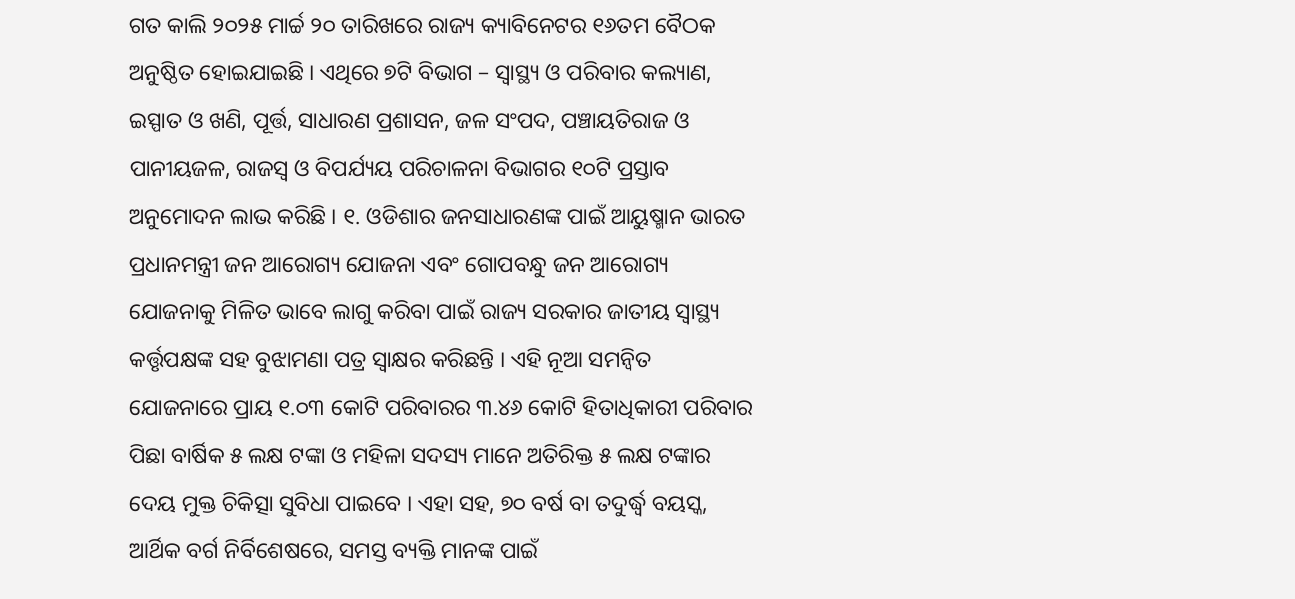ଗତ କାଲି ୨୦୨୫ ମାର୍ଚ୍ଚ ୨୦ ତାରିଖରେ ରାଜ୍ୟ କ୍ୟାବିନେଟର ୧୬ତମ ବୈଠକ ଅନୁଷ୍ଠିତ ହୋଇଯାଇଛି । ଏଥିରେ ୭ଟି ବିଭାଗ – ସ୍ୱାସ୍ଥ୍ୟ ଓ ପରିବାର କଲ୍ୟାଣ, ଇସ୍ପାତ ଓ ଖଣି, ପୂର୍ତ୍ତ, ସାଧାରଣ ପ୍ରଶାସନ, ଜଳ ସଂପଦ, ପଞ୍ଚାୟତିରାଜ ଓ ପାନୀୟଜଳ, ରାଜସ୍ୱ ଓ ବିପର୍ଯ୍ୟୟ ପରିଚାଳନା ବିଭାଗର ୧୦ଟି ପ୍ରସ୍ତାବ ଅନୁମୋଦନ ଲାଭ କରିଛି । ୧. ଓଡିଶାର ଜନସାଧାରଣଙ୍କ ପାଇଁ ଆୟୁଷ୍ମାନ ଭାରତ ପ୍ରଧାନମନ୍ତ୍ରୀ ଜନ ଆରୋଗ୍ୟ ଯୋଜନା ଏବଂ ଗୋପବନ୍ଧୁ ଜନ ଆରୋଗ୍ୟ ଯୋଜନାକୁ ମିଳିତ ଭାବେ ଲାଗୁ କରିବା ପାଇଁ ରାଜ୍ୟ ସରକାର ଜାତୀୟ ସ୍ଵାସ୍ଥ୍ୟ କର୍ତ୍ତୃପକ୍ଷଙ୍କ ସହ ବୁଝାମଣା ପତ୍ର ସ୍ଵାକ୍ଷର କରିଛନ୍ତି । ଏହି ନୂଆ ସମନ୍ୱିତ ଯୋଜନାରେ ପ୍ରାୟ ୧.୦୩ କୋଟି ପରିବାରର ୩.୪୬ କୋଟି ହିତାଧିକାରୀ ପରିବାର ପିଛା ବାର୍ଷିକ ୫ ଲକ୍ଷ ଟଙ୍କା ଓ ମହିଳା ସଦସ୍ୟ ମାନେ ଅତିରିକ୍ତ ୫ ଲକ୍ଷ ଟଙ୍କାର ଦେୟ ମୁକ୍ତ ଚିକିତ୍ସା ସୁବିଧା ପାଇବେ । ଏହା ସହ, ୭୦ ବର୍ଷ ବା ତଦୁର୍ଦ୍ଧ୍ଵ ବୟସ୍କ, ଆର୍ଥିକ ବର୍ଗ ନିର୍ବିଶେଷରେ, ସମସ୍ତ ବ୍ୟକ୍ତି ମାନଙ୍କ ପାଇଁ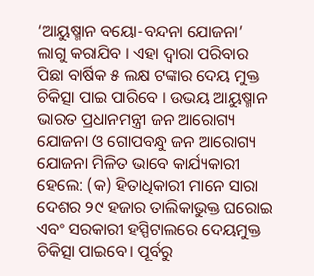‘ଆୟୁଷ୍ମାନ ବୟୋ-ବନ୍ଦନା ଯୋଜନା’ ଲାଗୁ କରାଯିବ । ଏହା ଦ୍ଵାରା ପରିବାର ପିଛା ବାର୍ଷିକ ୫ ଲକ୍ଷ ଟଙ୍କାର ଦେୟ ମୁକ୍ତ ଚିକିତ୍ସା ପାଇ ପାରିବେ । ଉଭୟ ଆୟୁଷ୍ମାନ ଭାରତ ପ୍ରଧାନମନ୍ତ୍ରୀ ଜନ ଆରୋଗ୍ୟ ଯୋଜନା ଓ ଗୋପବନ୍ଧୁ ଜନ ଆରୋଗ୍ୟ ଯୋଜନା ମିଳିତ ଭାବେ କାର୍ଯ୍ୟକାରୀ ହେଲେ: (କ) ହିତାଧିକାରୀ ମାନେ ସାରା ଦେଶର ୨୯ ହଜାର ତାଲିକାଭୁକ୍ତ ଘରୋଇ ଏବଂ ସରକାରୀ ହସ୍ପିଟାଲରେ ଦେୟମୁକ୍ତ ଚିକିତ୍ସା ପାଇବେ। ପୂର୍ବରୁ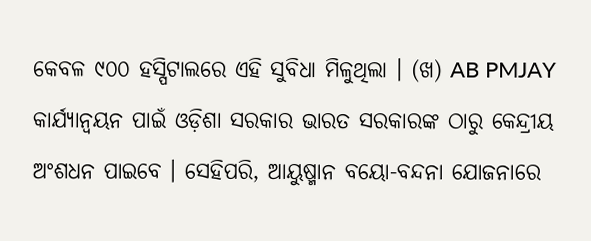କେବଳ ୯୦୦ ହସ୍ପିଟାଲରେ ଏହି ସୁବିଧା ମିଳୁଥିଲା । (ଖ) AB PMJAY କାର୍ଯ୍ୟାନ୍ୱୟନ ପାଇଁ ଓଡ଼ିଶା ସରକାର ଭାରତ ସରକାରଙ୍କ ଠାରୁ କେନ୍ଦ୍ରୀୟ ଅଂଶଧନ ପାଇବେ । ସେହିପରି, ଆୟୁଷ୍ମାନ ବୟୋ-ବନ୍ଦନା ଯୋଜନାରେ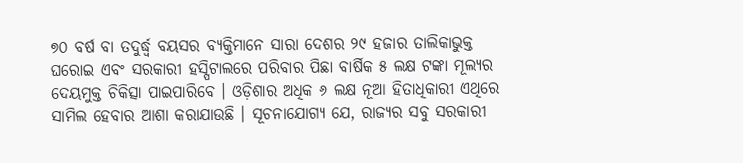୭୦ ବର୍ଷ ବା ତଦୁର୍ଦ୍ଧ୍ଵ ବୟସର ବ୍ୟକ୍ତିମାନେ ସାରା ଦେଶର ୨୯ ହଜାର ତାଲିକାଭୁକ୍ତ ଘରୋଇ ଏବଂ ସରକାରୀ ହସ୍ପିଟାଲରେ ପରିବାର ପିଛା ବାର୍ଷିକ ୫ ଲକ୍ଷ ଟଙ୍କା ମୂଲ୍ୟର ଦେୟମୁକ୍ତ ଚିକିତ୍ସା ପାଇପାରିବେ । ଓଡ଼ିଶାର ଅଧିକ ୬ ଲକ୍ଷ ନୂଆ ହିତାଧିକାରୀ ଏଥିରେ ସାମିଲ ହେବାର ଆଶା କରାଯାଉଛି । ସୂଚନାଯୋଗ୍ୟ ଯେ, ରାଜ୍ୟର ସବୁ ସରକାରୀ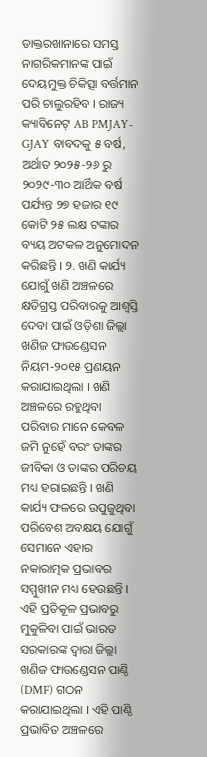ଡାକ୍ତରଖାନାରେ ସମସ୍ତ ନାଗରିକମାନଙ୍କ ପାଇଁ ଦେୟମୁକ୍ତ ଚିକିତ୍ସା ବର୍ତ୍ତମାନ ପରି ଚାଲୁରହିବ । ରାଜ୍ୟ କ୍ୟାବିନେଟ୍ AB PMJAY- GJAY ବାବଦକୁ ୫ ବର୍ଷ, ଅର୍ଥାତ ୨୦୨୫-୨୬ ରୁ ୨୦୨୯-୩୦ ଆର୍ଥିକ ବର୍ଷ ପର୍ଯ୍ୟନ୍ତ ୨୭ ହଜାର ୧୯ କୋଟି ୨୫ ଲକ୍ଷ ଟଙ୍କାର ବ୍ୟୟ ଅଟକଳ ଅନୁମୋଦନ କରିଛନ୍ତି । ୨. ଖଣି କାର୍ଯ୍ୟ ଯୋଗୁଁ ଖଣି ଅଞ୍ଚଳରେ କ୍ଷତିଗ୍ରସ୍ତ ପରିବାରକୁ ଆଶ୍ୱସ୍ତି ଦେବା ପାଇଁ ଓଡ଼ିଶା ଜିଲ୍ଲା ଖଣିଜ ଫାଉଣ୍ଡେସନ ନିୟମ-୨୦୧୫ ପ୍ରଣୟନ କରାଯାଇଥିଲା । ଖଣି ଅଞ୍ଚଳରେ ରହୁଥିବା ପରିବାର ମାନେ କେବଳ ଜମି ନୁହେଁ ବରଂ ତାଙ୍କର ଜୀବିକା ଓ ତାଙ୍କର ପରିଚୟ ମଧ୍ୟ ହରାଇଛନ୍ତି । ଖଣି କାର୍ଯ୍ୟ ଫଳରେ ଉପୁଜୁଥିବା ପରିବେଶ ଅବକ୍ଷୟ ଯୋଗୁଁ ସେମାନେ ଏହାର ନକାରାତ୍ମକ ପ୍ରଭାବର ସମ୍ମୁଖୀନ ମଧ୍ୟ ହେଉଛନ୍ତି । ଏହି ପ୍ରତିକୂଳ ପ୍ରଭାବରୁ ମୁକୁଳିବା ପାଇଁ ଭାରତ ସରକାରଙ୍କ ଦ୍ୱାରା ଜିଲ୍ଲା ଖଣିଜ ଫାଉଣ୍ଡେସନ ପାଣ୍ଠି (DMF) ଗଠନ କରାଯାଇଥିଲା । ଏହି ପାଣ୍ଠି ପ୍ରଭାବିତ ଅଞ୍ଚଳରେ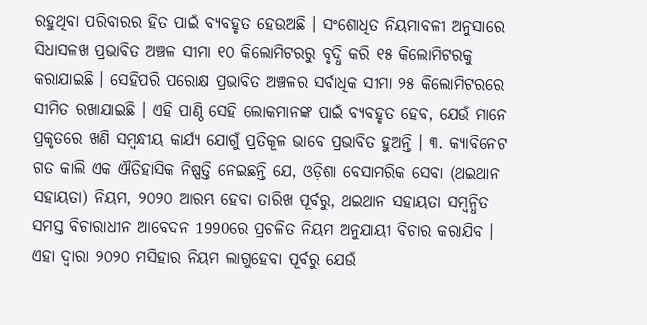ରହୁଥିବା ପରିବାରର ହିତ ପାଇଁ ବ୍ୟବହୃତ ହେଉଅଛି । ସଂଶୋଧିତ ନିୟମାବଳୀ ଅନୁସାରେ ସିଧାସଳଖ ପ୍ରଭାବିତ ଅଞ୍ଚଳ ସୀମା ୧୦ କିଲୋମିଟରରୁ ବୃଦ୍ଧି କରି ୧୫ କିଲୋମିଟରକୁ କରାଯାଇଛି । ସେହିପରି ପରୋକ୍ଷ ପ୍ରଭାବିତ ଅଞ୍ଚଳର ସର୍ବାଧିକ ସୀମା ୨୫ କିଲୋମିଟରରେ ସୀମିତ ରଖାଯାଇଛି । ଏହି ପାଣ୍ଠି ସେହି ଲୋକମାନଙ୍କ ପାଇଁ ବ୍ୟବହୃତ ହେବ, ଯେଉଁ ମାନେ ପ୍ରକୃତରେ ଖଣି ସମ୍ବନ୍ଧୀୟ କାର୍ଯ୍ୟ ଯୋଗୁଁ ପ୍ରତିକୂଳ ଭାବେ ପ୍ରଭାବିତ ହୁଅନ୍ତି । ୩. କ୍ୟାବିନେଟ ଗତ କାଲି ଏକ ଐତିହାସିକ ନିଷ୍ପତ୍ତି ନେଇଛନ୍ତି ଯେ, ଓଡ଼ିଶା ବେସାମରିକ ସେବା (ଥଇଥାନ ସହାୟତା) ନିୟମ, ୨୦୨୦ ଆରମ୍ଭ ହେବା ତାରିଖ ପୂର୍ବରୁ, ଥଇଥାନ ସହାୟତା ସମ୍ବନ୍ଧିତ ସମସ୍ତ ବିଚାରାଧୀନ ଆବେଦନ 1990ରେ ପ୍ରଚଳିତ ନିୟମ ଅନୁଯାୟୀ ବିଚାର କରାଯିବ । ଏହା ଦ୍ୱାରା ୨୦୨୦ ମସିହାର ନିୟମ ଲାଗୁହେବା ପୂର୍ବରୁ ଯେଉଁ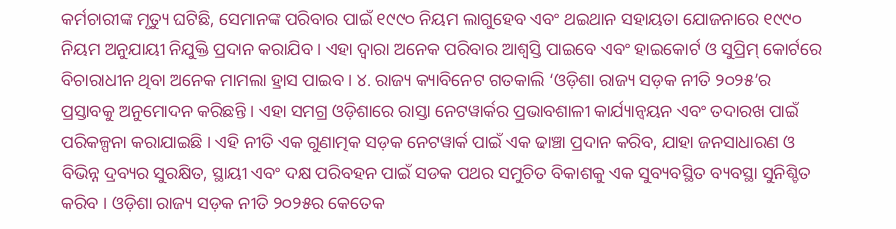କର୍ମଚାରୀଙ୍କ ମୃତ୍ୟୁ ଘଟିଛି, ସେମାନଙ୍କ ପରିବାର ପାଇଁ ୧୯୯୦ ନିୟମ ଲାଗୁହେବ ଏବଂ ଥଇଥାନ ସହାୟତା ଯୋଜନାରେ ୧୯୯୦ ନିୟମ ଅନୁଯାୟୀ ନିଯୁକ୍ତି ପ୍ରଦାନ କରାଯିବ । ଏହା ଦ୍ୱାରା ଅନେକ ପରିବାର ଆଶ୍ୱସ୍ତି ପାଇବେ ଏବଂ ହାଇକୋର୍ଟ ଓ ସୁପ୍ରିମ୍ କୋର୍ଟରେ ବିଚାରାଧୀନ ଥିବା ଅନେକ ମାମଲା ହ୍ରାସ ପାଇବ। ୪. ରାଜ୍ୟ କ୍ୟାବିନେଟ ଗତକାଲି ‘ଓଡ଼ିଶା ରାଜ୍ୟ ସଡ଼କ ନୀତି ୨୦୨୫’ର ପ୍ରସ୍ତାବକୁ ଅନୁମୋଦନ କରିଛନ୍ତି । ଏହା ସମଗ୍ର ଓଡ଼ିଶାରେ ରାସ୍ତା ନେଟୱାର୍କର ପ୍ରଭାବଶାଳୀ କାର୍ଯ୍ୟାନ୍ୱୟନ ଏବଂ ତଦାରଖ ପାଇଁ ପରିକଳ୍ପନା କରାଯାଇଛି । ଏହି ନୀତି ଏକ ଗୁଣାତ୍ମକ ସଡ଼କ ନେଟୱାର୍କ ପାଇଁ ଏକ ଢାଞ୍ଚା ପ୍ରଦାନ କରିବ, ଯାହା ଜନସାଧାରଣ ଓ ବିଭିନ୍ନ ଦ୍ରବ୍ୟର ସୁରକ୍ଷିତ, ସ୍ଥାୟୀ ଏବଂ ଦକ୍ଷ ପରିବହନ ପାଇଁ ସଡକ ପଥର ସମୁଚିତ ବିକାଶକୁ ଏକ ସୁବ୍ୟବସ୍ଥିତ ବ୍ୟବସ୍ଥା ସୁନିଶ୍ଚିତ କରିବ । ଓଡ଼ିଶା ରାଜ୍ୟ ସଡ଼କ ନୀତି ୨୦୨୫ର କେତେକ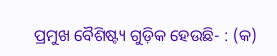ପ୍ରମୁଖ ବୈଶିଷ୍ଟ୍ୟ ଗୁଡ଼ିକ ହେଉଛି- : (କ)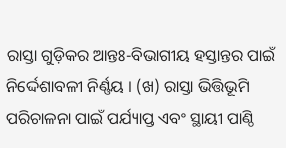ରାସ୍ତା ଗୁଡ଼ିକର ଆନ୍ତଃ-ବିଭାଗୀୟ ହସ୍ତାନ୍ତର ପାଇଁ ନିର୍ଦ୍ଦେଶାବଳୀ ନିର୍ଣ୍ଣୟ । (ଖ) ରାସ୍ତା ଭିତ୍ତିଭୂମି ପରିଚାଳନା ପାଇଁ ପର୍ଯ୍ୟାପ୍ତ ଏବଂ ସ୍ଥାୟୀ ପାଣ୍ଠି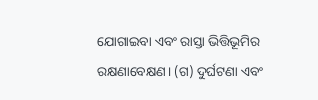ଯୋଗାଇବା ଏବଂ ରାସ୍ତା ଭିତ୍ତିଭୂମିର ରକ୍ଷଣାବେକ୍ଷଣ। (ଗ) ଦୁର୍ଘଟଣା ଏବଂ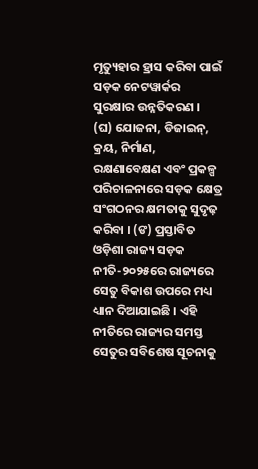ମୃତ୍ୟୁହାର ହ୍ରାସ କରିବା ପାଇଁ ସଡ଼କ ନେଟୱାର୍କର ସୁରକ୍ଷାର ଉନ୍ନତିକରଣ । (ଘ) ଯୋଜନା, ଡିଜାଇନ୍, କ୍ରୟ, ନିର୍ମାଣ, ରକ୍ଷଣାବେକ୍ଷଣ ଏବଂ ପ୍ରକଳ୍ପ ପରିଚାଳନାରେ ସଡ଼କ କ୍ଷେତ୍ର ସଂଗଠନର କ୍ଷମତାକୁ ସୁଦୃଢ଼ କରିବା । (ଙ) ପ୍ରସ୍ତାବିତ ଓଡ଼ିଶା ରାଜ୍ୟ ସଡ଼କ ନୀତି-୨୦୨୫ରେ ରାଜ୍ୟରେ ସେତୁ ବିକାଶ ଉପରେ ମଧ୍ୟ ଧ୍ୟାନ ଦିଆଯାଇଛି । ଏହି ନୀତିରେ ରାଜ୍ୟର ସମସ୍ତ ସେତୁର ସବିଶେଷ ସୂଚନାକୁ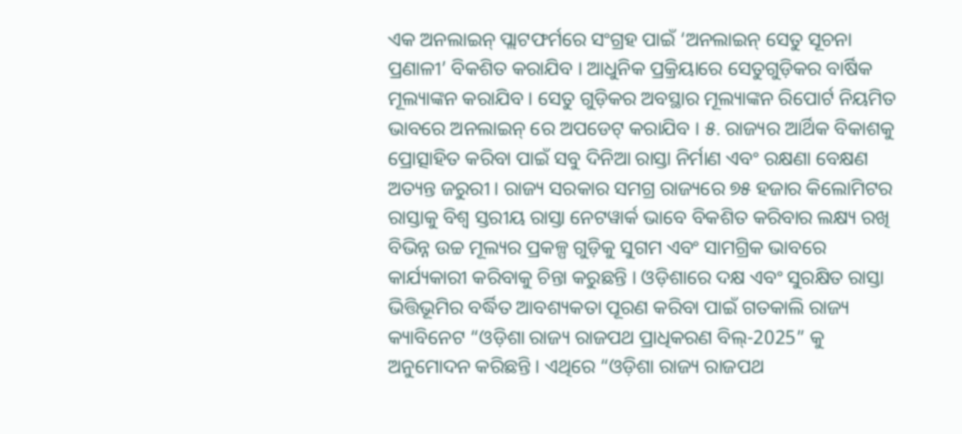ଏକ ଅନଲାଇନ୍ ପ୍ଲାଟଫର୍ମରେ ସଂଗ୍ରହ ପାଇଁ ‘ଅନଲାଇନ୍ ସେତୁ ସୂଚନା ପ୍ରଣାଳୀ’ ବିକଶିତ କରାଯିବ । ଆଧୁନିକ ପ୍ରକ୍ରିୟାରେ ସେତୁଗୁଡ଼ିକର ବାର୍ଷିକ ମୂଲ୍ୟାଙ୍କନ କରାଯିବ । ସେତୁ ଗୁଡ଼ିକର ଅବସ୍ଥାର ମୂଲ୍ୟାଙ୍କନ ରିପୋର୍ଟ ନିୟମିତ ଭାବରେ ଅନଲାଇନ୍ ରେ ଅପଡେଟ୍ କରାଯିବ । ୫. ରାଜ୍ୟର ଆର୍ଥିକ ବିକାଶକୁ ପ୍ରୋତ୍ସାହିତ କରିବା ପାଇଁ ସବୁ ଦିନିଆ ରାସ୍ତା ନିର୍ମାଣ ଏବଂ ରକ୍ଷଣା ବେକ୍ଷଣ ଅତ୍ୟନ୍ତ ଜରୁରୀ । ରାଜ୍ୟ ସରକାର ସମଗ୍ର ରାଜ୍ୟରେ ୭୫ ହଜାର କିଲୋମିଟର ରାସ୍ତାକୁ ବିଶ୍ୱ ସ୍ତରୀୟ ରାସ୍ତା ନେଟୱାର୍କ ଭାବେ ବିକଶିତ କରିବାର ଲକ୍ଷ୍ୟ ରଖି ବିଭିନ୍ନ ଉଚ୍ଚ ମୂଲ୍ୟର ପ୍ରକଳ୍ପ ଗୁଡ଼ିକୁ ସୁଗମ ଏବଂ ସାମଗ୍ରିକ ଭାବରେ କାର୍ଯ୍ୟକାରୀ କରିବାକୁ ଚିନ୍ତା କରୁଛନ୍ତି । ଓଡ଼ିଶାରେ ଦକ୍ଷ ଏବଂ ସୁରକ୍ଷିତ ରାସ୍ତା ଭିତ୍ତିଭୂମିର ବର୍ଦ୍ଧିତ ଆବଶ୍ୟକତା ପୂରଣ କରିବା ପାଇଁ ଗତକାଲି ରାଜ୍ୟ କ୍ୟାବିନେଟ “ଓଡ଼ିଶା ରାଜ୍ୟ ରାଜପଥ ପ୍ରାଧିକରଣ ବିଲ୍-2025” କୁ ଅନୁମୋଦନ କରିଛନ୍ତି । ଏଥିରେ “ଓଡ଼ିଶା ରାଜ୍ୟ ରାଜପଥ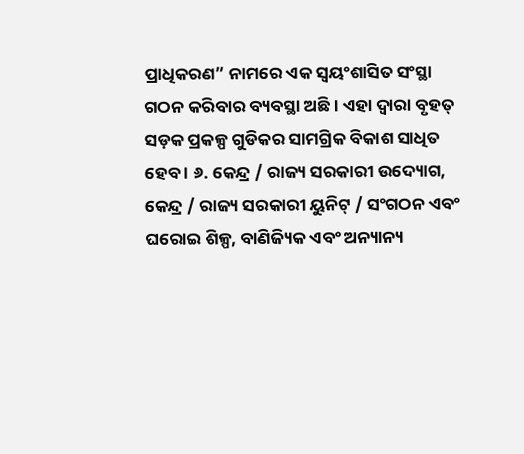ପ୍ରାଧିକରଣ” ନାମରେ ଏକ ସ୍ୱୟଂଶାସିତ ସଂସ୍ଥା ଗଠନ କରିବାର ବ୍ୟବସ୍ଥା ଅଛି । ଏହା ଦ୍ୱାରା ବୃହତ୍ ସଡ଼କ ପ୍ରକଳ୍ପ ଗୁଡିକର ସାମଗ୍ରିକ ବିକାଶ ସାଧିତ ହେବ । ୬. କେନ୍ଦ୍ର / ରାଜ୍ୟ ସରକାରୀ ଉଦ୍ୟୋଗ, କେନ୍ଦ୍ର / ରାଜ୍ୟ ସରକାରୀ ୟୁନିଟ୍ / ସଂଗଠନ ଏବଂ ଘରୋଇ ଶିଳ୍ପ, ବାଣିଜ୍ୟିକ ଏବଂ ଅନ୍ୟାନ୍ୟ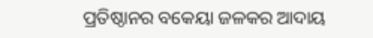ପ୍ରତିଷ୍ଠାନର ବକେୟା ଜଳକର ଆଦାୟ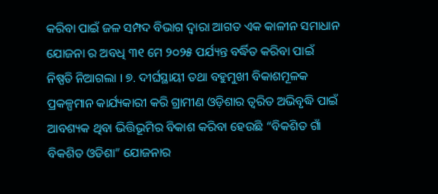କରିବା ପାଇଁ ଜଳ ସମ୍ପଦ ବିଭାଗ ଦ୍ଵାରା ଆଗତ ଏକ କାଳୀନ ସମାଧାନ ଯୋଜନା ର ଅବଧି ୩୧ ମେ ୨୦୨୫ ପର୍ଯ୍ୟନ୍ତ ବର୍ଦ୍ଧିତ କରିବା ପାଇଁ ନିଷ୍ପତି ନିଆଗଲା । ୭. ଦୀର୍ଘସ୍ଥାୟୀ ତଥା ବହୁମୁଖୀ ବିକାଶମୂଳକ ପ୍ରକଳ୍ପମାନ କାର୍ଯ୍ୟକାରୀ କରି ଗ୍ରାମୀଣ ଓଡ଼ିଶାର ତ୍ୱରିତ ଅଭିବୃଦ୍ଧି ପାଇଁ ଆବଶ୍ୟକ ଥିବା ଭିତ୍ତିଭୂମିର ବିକାଶ କରିବା ହେଉଛି “ବିକଶିତ ଗାଁ ବିକଶିତ ଓଡିଶା” ଯୋଜନାର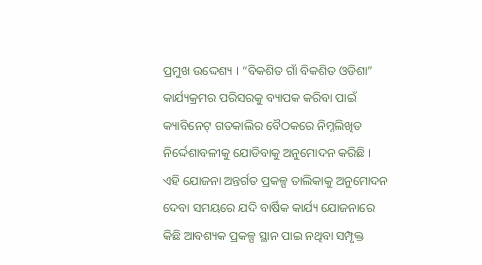ପ୍ରମୁଖ ଉଦ୍ଦେଶ୍ୟ । “ବିକଶିତ ଗାଁ ବିକଶିତ ଓଡିଶା” କାର୍ଯ୍ୟକ୍ରମର ପରିସରକୁ ବ୍ୟାପକ କରିବା ପାଇଁ କ୍ୟାବିନେଟ୍ ଗତକାଲିର ବୈଠକରେ ନିମ୍ନଲିଖିତ ନିର୍ଦ୍ଦେଶାବଳୀକୁ ଯୋଡିବାକୁ ଅନୁମୋଦନ କରିଛି । ଏହି ଯୋଜନା ଅନ୍ତର୍ଗତ ପ୍ରକଳ୍ପ ତାଲିକାକୁ ଅନୁମୋଦନ ଦେବା ସମୟରେ ଯଦି ବାର୍ଷିକ କାର୍ଯ୍ୟ ଯୋଜନାରେ କିଛି ଆବଶ୍ୟକ ପ୍ରକଳ୍ପ ସ୍ଥାନ ପାଇ ନଥିବା ସମ୍ପୃକ୍ତ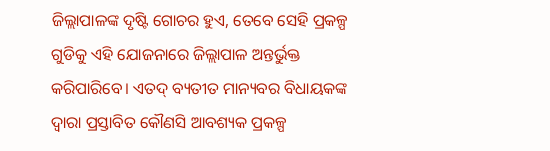ଜିଲ୍ଲାପାଳଙ୍କ ଦୃଷ୍ଟି ଗୋଚର ହୁଏ, ତେବେ ସେହି ପ୍ରକଳ୍ପ ଗୁଡିକୁ ଏହି ଯୋଜନାରେ ଜିଲ୍ଲାପାଳ ଅନ୍ତର୍ଭୁକ୍ତ କରିପାରିବେ। ଏତଦ୍ ବ୍ୟତୀତ ମାନ୍ୟବର ବିଧାୟକଙ୍କ ଦ୍ଵାରା ପ୍ରସ୍ତାବିତ କୌଣସି ଆବଶ୍ୟକ ପ୍ରକଳ୍ପ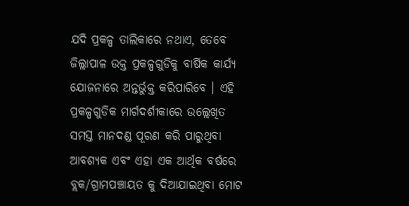ଯଦି ପ୍ରକଳ୍ପ ତାଲିକାରେ ନଥାଏ, ତେବେ ଜିଲ୍ଲାପାଳ ଉକ୍ତ ପ୍ରକଳ୍ପଗୁଡିକୁ ବାର୍ଷିକ କାର୍ଯ୍ୟ ଯୋଜନାରେ ଅନ୍ତର୍ଭୁକ୍ତ କରିପାରିବେ । ଏହି ପ୍ରକଳ୍ପଗୁଡିକ ମାର୍ଗଦର୍ଶୀକାରେ ଉଲ୍ଲେଖିତ ସମସ୍ତ ମାନଦଣ୍ଡ ପୂରଣ କରି ପାରୁଥିବା ଆବଶ୍ୟକ ଏବଂ ଏହା ଏକ ଆର୍ଥିକ ବର୍ଷରେ ବ୍ଲକ/ଗ୍ରାମପଞ୍ଚାୟତ କୁ ଦିଆଯାଇଥିବା ମୋଟ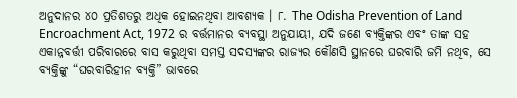ଅନୁଦାନର ୪୦ ପ୍ରତିଶତରୁ ଅଧିକ ହୋଇନଥିବା ଆବଶ୍ୟକ । ୮. The Odisha Prevention of Land Encroachment Act, 1972 ର ବର୍ତ୍ତମାନର ବ୍ୟବସ୍ଥା ଅନୁଯାୟୀ, ଯଦି ଜଣେ ବ୍ୟକ୍ତିଙ୍କର ଏବଂ ତାଙ୍କ ସହ ଏକାନ୍ନବର୍ତ୍ତୀ ପରିବାରରେ ବାସ କରୁଥିବା ସମସ୍ତ ସଦସ୍ୟଙ୍କର ରାଜ୍ୟର କୌଣସି ସ୍ଥାନରେ ଘରବାରି ଜମି ନଥିବ, ସେ ବ୍ୟକ୍ତିଙ୍କୁ “ଘରବାରିହୀନ ବ୍ୟକ୍ତି” ଭାବରେ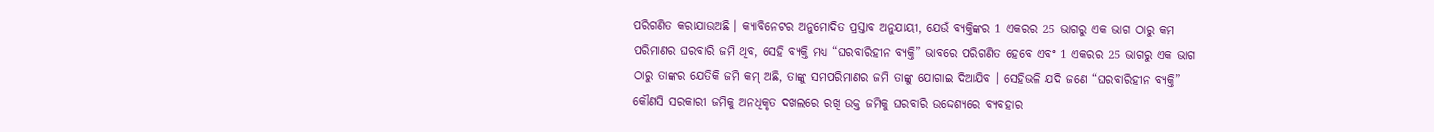ପରିଗଣିତ କରାଯାଉଅଛି । କ୍ୟାବିନେଟର ଅନୁମୋଦିତ ପ୍ରସ୍ତାବ ଅନୁଯାୟୀ, ଯେଉଁ ବ୍ୟକ୍ତିଙ୍କର 1 ଏକରର 25 ଭାଗରୁ ଏକ ଭାଗ ଠାରୁ କମ ପରିମାଣର ଘରବାରି ଜମି ଥିବ, ସେହି ବ୍ୟକ୍ତି ମଧ୍ୟ “ଘରବାରିହୀନ ବ୍ୟକ୍ତି” ଭାବରେ ପରିଗଣିତ ହେବେ ଏବଂ 1 ଏକରର 25 ଭାଗରୁ ଏକ ଭାଗ ଠାରୁ ତାଙ୍କର ଯେତିକି ଜମି କମ୍ ଅଛି, ତାଙ୍କୁ ସମପରିମାଣର ଜମି ତାଙ୍କୁ ଯୋଗାଇ ଦିଆଯିବ । ସେହିଭଳି ଯଦି ଜଣେ “ଘରବାରିହୀନ ବ୍ୟକ୍ତି” କୌଣସି ସରକାରୀ ଜମିକୁ ଅନଧିକୃତ ଦଖଲରେ ରଖି ଉକ୍ତ ଜମିକୁ ଘରବାରି ଉଦ୍ଦେଶ୍ୟରେ ବ୍ୟବହାର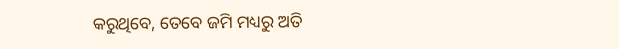କରୁଥିବେ, ତେବେ ଜମି ମଧ୍ୟରୁ ଅତି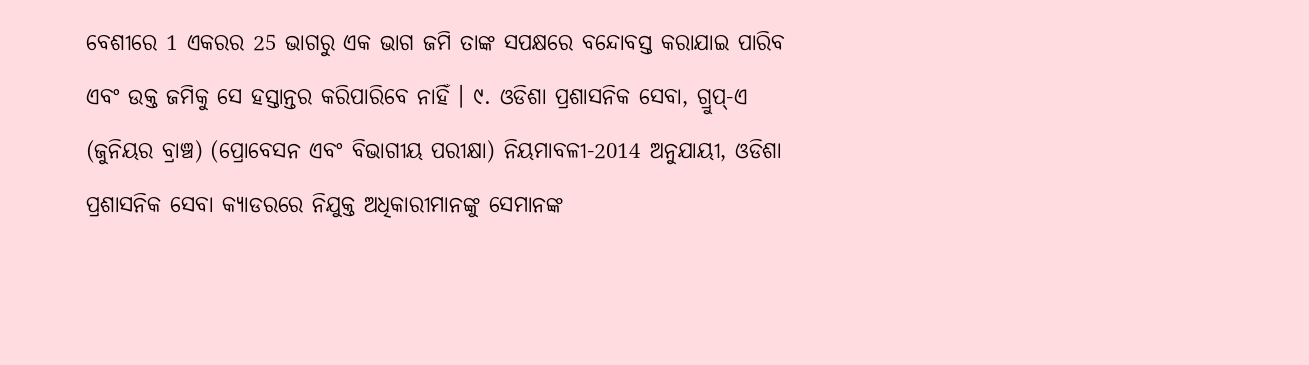ବେଶୀରେ 1 ଏକରର 25 ଭାଗରୁ ଏକ ଭାଗ ଜମି ତାଙ୍କ ସପକ୍ଷରେ ବନ୍ଦୋବସ୍ତ କରାଯାଇ ପାରିବ ଏବଂ ଉକ୍ତ ଜମିକୁ ସେ ହସ୍ତାନ୍ତର କରିପାରିବେ ନାହିଁ । ୯. ଓଡିଶା ପ୍ରଶାସନିକ ସେବା, ଗ୍ରୁପ୍-ଏ (ଜୁନିୟର ବ୍ରାଞ୍ଚ) (ପ୍ରୋବେସନ ଏବଂ ବିଭାଗୀୟ ପରୀକ୍ଷା) ନିୟମାବଳୀ-2014 ଅନୁଯାୟୀ, ଓଡିଶା ପ୍ରଶାସନିକ ସେବା କ୍ୟାଡରରେ ନିଯୁକ୍ତ ଅଧିକାରୀମାନଙ୍କୁ ସେମାନଙ୍କ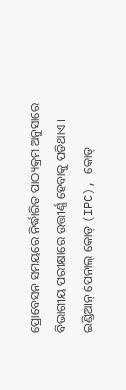ପ୍ରୋବେସନ ସମୟରେ ନିର୍ଦ୍ଧାରିତ ପାଠ୍ୟକ୍ରମ ଅନୁସାରେ ବିଭାଗୀୟ ପରୀକ୍ଷାରେ ଉତ୍ତୀର୍ଣ୍ଣ ହେବାକୁ ପଡିଥାଏ । ଇଣ୍ଡିଆନ୍ ପେନାଲ୍ କୋଡ୍ (IPC), କୋଡ୍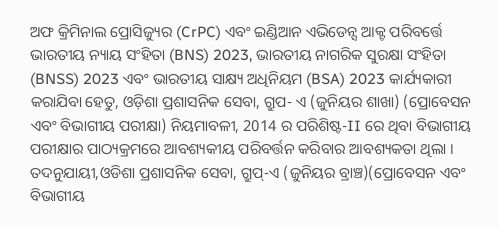ଅଫ କ୍ରିମିନାଲ ପ୍ରୋସିଜ୍ୟୁର (CrPC) ଏବଂ ଇଣ୍ଡିଆନ ଏଭିଡେନ୍ସ ଆକ୍ଟ ପରିବର୍ତ୍ତେ ଭାରତୀୟ ନ୍ୟାୟ ସଂହିତା (BNS) 2023, ଭାରତୀୟ ନାଗରିକ ସୁରକ୍ଷା ସଂହିତା (BNSS) 2023 ଏବଂ ଭାରତୀୟ ସାକ୍ଷ୍ୟ ଅଧିନିୟମ (BSA) 2023 କାର୍ଯ୍ୟକାରୀ କରାଯିବା ହେତୁ, ଓଡ଼ିଶା ପ୍ରଶାସନିକ ସେବା, ଗ୍ରୁପ- ଏ (ଜୁନିୟର ଶାଖା) (ପ୍ରୋବେସନ ଏବଂ ବିଭାଗୀୟ ପରୀକ୍ଷା) ନିୟମାବଳୀ, 2014 ର ପରିଶିଷ୍ଟ-II ରେ ଥିବା ବିଭାଗୀୟ ପରୀକ୍ଷାର ପାଠ୍ୟକ୍ରମରେ ଆବଶ୍ୟକୀୟ ପରିବର୍ତ୍ତନ କରିବାର ଆବଶ୍ୟକତା ଥିଲା । ତଦନୁଯାୟୀ,ଓଡିଶା ପ୍ରଶାସନିକ ସେବା, ଗ୍ରୁପ୍-ଏ (ଜୁନିୟର ବ୍ରାଞ୍ଚ)(ପ୍ରୋବେସନ ଏବଂ ବିଭାଗୀୟ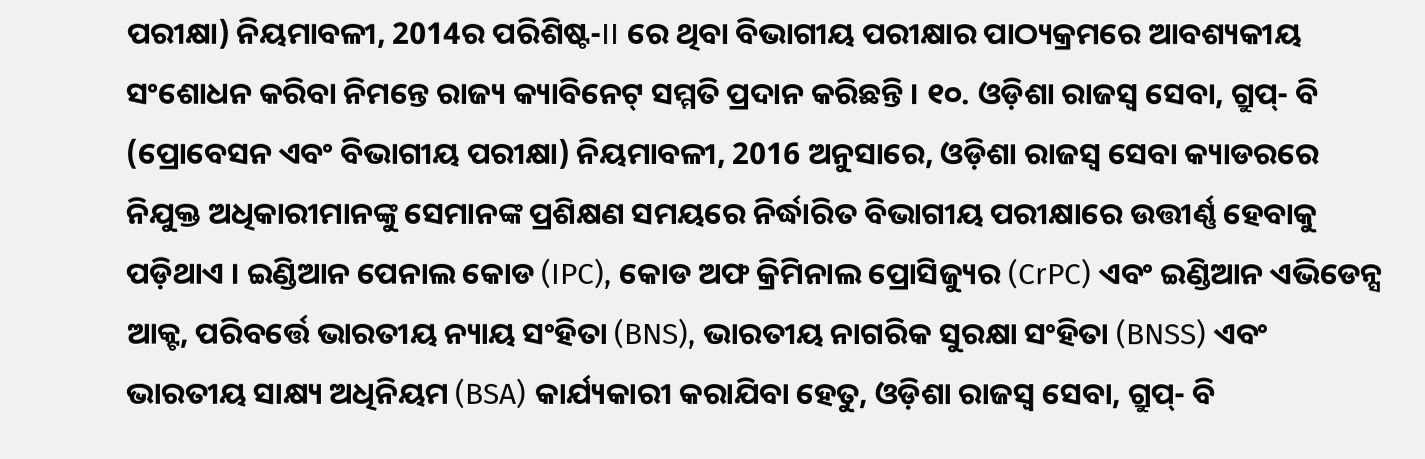ପରୀକ୍ଷା) ନିୟମାବଳୀ, 2014ର ପରିଶିଷ୍ଟ-II ରେ ଥିବା ବିଭାଗୀୟ ପରୀକ୍ଷାର ପାଠ୍ୟକ୍ରମରେ ଆବଶ୍ୟକୀୟ ସଂଶୋଧନ କରିବା ନିମନ୍ତେ ରାଜ୍ୟ କ୍ୟାବିନେଟ୍ ସମ୍ମତି ପ୍ରଦାନ କରିଛନ୍ତି । ୧୦. ଓଡ଼ିଶା ରାଜସ୍ୱ ସେବା, ଗ୍ରୁପ୍- ବି (ପ୍ରୋବେସନ ଏବଂ ବିଭାଗୀୟ ପରୀକ୍ଷା) ନିୟମାବଳୀ, 2016 ଅନୁସାରେ, ଓଡ଼ିଶା ରାଜସ୍ୱ ସେବା କ୍ୟାଡରରେ ନିଯୁକ୍ତ ଅଧିକାରୀମାନଙ୍କୁ ସେମାନଙ୍କ ପ୍ରଶିକ୍ଷଣ ସମୟରେ ନିର୍ଦ୍ଧାରିତ ବିଭାଗୀୟ ପରୀକ୍ଷାରେ ଉତ୍ତୀର୍ଣ୍ଣ ହେବାକୁ ପଡ଼ିଥାଏ । ଇଣ୍ଡିଆନ ପେନାଲ କୋଡ (IPC), କୋଡ ଅଫ କ୍ରିମିନାଲ ପ୍ରୋସିଜ୍ୟୁର (CrPC) ଏବଂ ଇଣ୍ଡିଆନ ଏଭିଡେନ୍ସ ଆକ୍ଟ, ପରିବର୍ତ୍ତେ ଭାରତୀୟ ନ୍ୟାୟ ସଂହିତା (BNS), ଭାରତୀୟ ନାଗରିକ ସୁରକ୍ଷା ସଂହିତା (BNSS) ଏବଂ ଭାରତୀୟ ସାକ୍ଷ୍ୟ ଅଧିନିୟମ (BSA) କାର୍ଯ୍ୟକାରୀ କରାଯିବା ହେତୁ, ଓଡ଼ିଶା ରାଜସ୍ୱ ସେବା, ଗ୍ରୁପ୍- ବି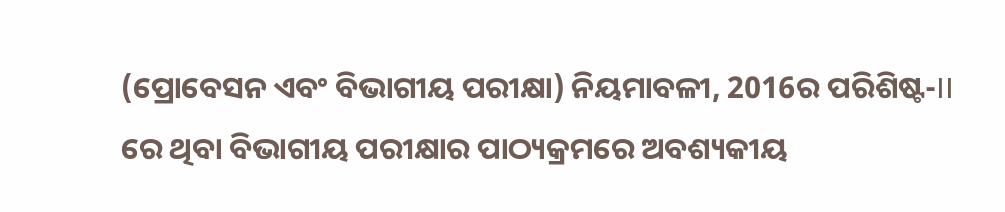(ପ୍ରୋବେସନ ଏବଂ ବିଭାଗୀୟ ପରୀକ୍ଷା) ନିୟମାବଳୀ, 2016ର ପରିଶିଷ୍ଟ-II ରେ ଥିବା ବିଭାଗୀୟ ପରୀକ୍ଷାର ପାଠ୍ୟକ୍ରମରେ ଅବଶ୍ୟକୀୟ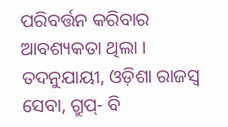ପରିବର୍ତ୍ତନ କରିବାର ଆବଶ୍ୟକତା ଥିଲା । ତଦନୁଯାୟୀ, ଓଡ଼ିଶା ରାଜସ୍ୱ ସେବା, ଗ୍ରୁପ୍- ବି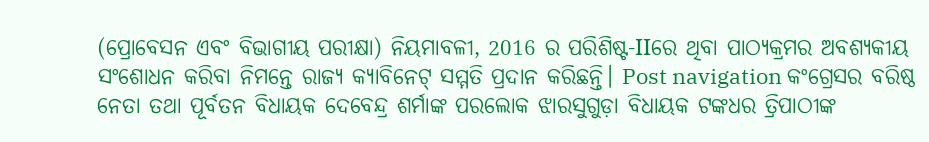(ପ୍ରୋବେସନ ଏବଂ ବିଭାଗୀୟ ପରୀକ୍ଷା) ନିୟମାବଳୀ, 2016 ର ପରିଶିଷ୍ଟ-IIରେ ଥିବା ପାଠ୍ୟକ୍ରମର ଅବଶ୍ୟକୀୟ ସଂଶୋଧନ କରିବା ନିମନ୍ତେ ରାଜ୍ୟ କ୍ୟାବିନେଟ୍ ସମ୍ମତି ପ୍ରଦାନ କରିଛନ୍ତି। Post navigation କଂଗ୍ରେସର ବରିଷ୍ଠ ନେତା ତଥା ପୂର୍ବତନ ବିଧାୟକ ଦେବେନ୍ଦ୍ର ଶର୍ମାଙ୍କ ପରଲୋକ ଝାରସୁଗୁଡ଼ା ବିଧାୟକ ଟଙ୍କଧର ତ୍ରିପାଠୀଙ୍କ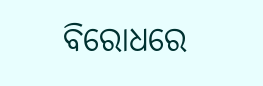ବିରୋଧରେ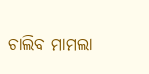ଚାଲିବ ମାମଲା